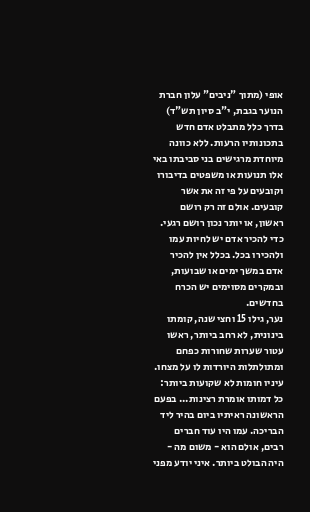אופי (מתוך "ניבים" עלון חברת הנוער בגבת, י"ב סיון תש"ד)
בדרך כלל מתבלט אדם חדש בתכונותיו הרעות. ללא כוונה מיוחדת מרגישים בני סביבתו באי אלו תנועות או משפטים בדיבורו וקובעים על פי זה את אשר קובעים. אולם זה רק רושם ראשון, או יותר נכון רושם רגעי. כדי להכיר אדם יש לחיות עמו ולהכירו בכל. בכלל אין להכיר אדם במשך ימים או שבועות, ובמקרים מסוימים יש הכרח בחדשים.
נער, גילו 15 וחצי שנה, קומתו בינונית, לא רחב ביותר, ראשו עטור שערות שחורות כפחם ומתולתלות היורדות לו על מצחו. עיניו חומות לא שקועות ביותר: כל דמותו אומרת רצינות... בפעם הראשונה ראיתיו ביום בהיר ליד הבריכה. עמו היו עוד חברים רבים, אולם הוא - משום מה - היה הבולט ביותר. איני יודע מפני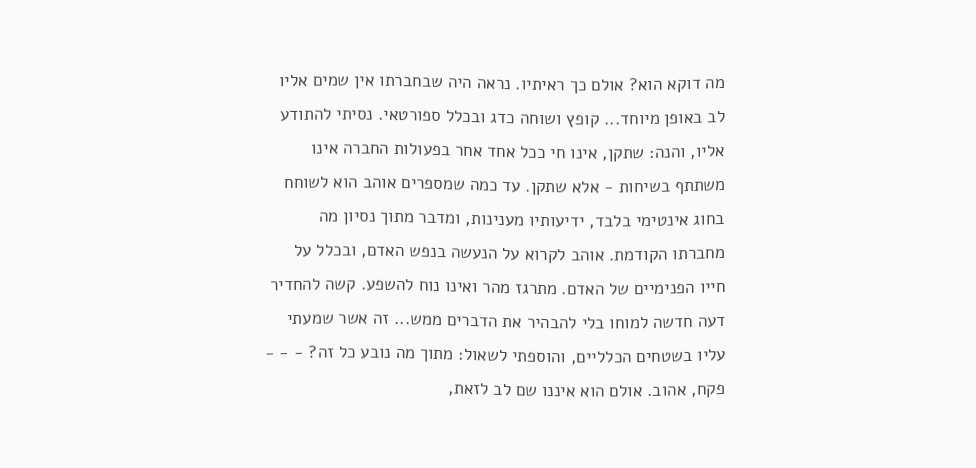מה דוקא הוא? אולם כך ראיתיו. נראה היה שבחברתו אין שמים אליו לב באופן מיוחד... קופץ ושוחה כדג ובכלל ספורטאי. נסיתי להתודע אליו, והנה: שתקן, אינו חי ככל אחד אחר בפעולות החברה אינו משתתף בשיחות - אלא שתקן. עד כמה שמספרים אוהב הוא לשוחח בחוג אינטימי בלבד, ידיעותיו מענינות, ומדבר מתוך נסיון מה מחברתו הקודמת. אוהב לקרוא על הנעשה בנפש האדם, ובכלל על חייו הפנימיים של האדם. מתרגז מהר ואינו נוח להשפע. קשה להחדיר דעה חדשה למוחו בלי להבהיר את הדברים ממש... זה אשר שמעתי עליו בשטחים הכלליים, והוספתי לשאול: מתוך מה נובע כל זה? - - - פקח, אהוב. אולם הוא איננו שם לב לזאת,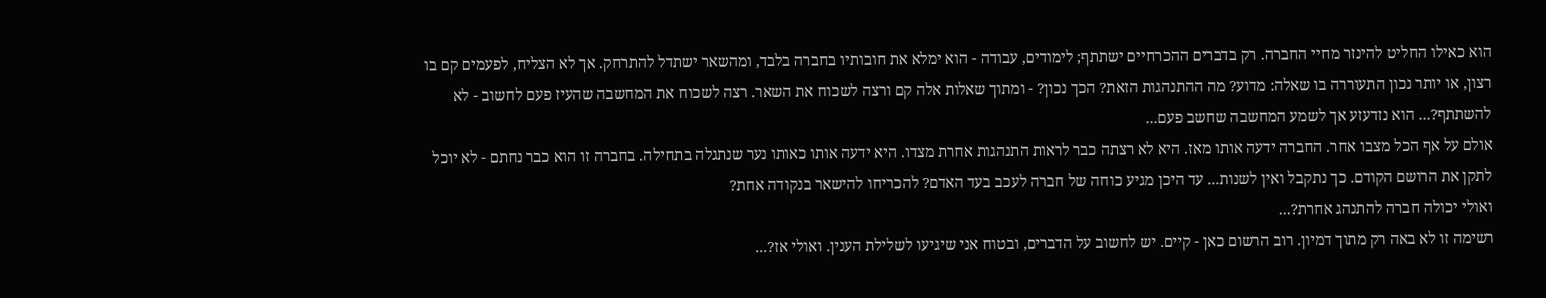הוא כאילו החליט להינזר מחיי החברה. רק בדברים ההכרחיים ישתתף; לימודים, עבודה - הוא ימלא את חובותיו בחברה בלבד, ומהשאר ישתדל להתרחק. אך לא הצליח, לפעמים קם בו רצון, או יותר נכון התעוררה בו שאלה: מדוע? מה ההתנהגות הזאת? הכך נכון? - ומתוך שאלות אלה קם ורצה לשכוח את השאר. רצה לשכוח את המחשבה שהעיז פעם לחשוב - לא להשתתף?... הוא נזדעזע אך לשמע המחשבה שחשב פעם...
אולם על אף הכל מצבו אחר. החברה ידעה אותו מאז. היא לא רצתה כבר לראות התנהגות אחרת מצדו. היא ידעה אותו כאותו נער שנתגלה בתחילה. בחברה זו הוא כבר נחתם - לא יוכל לתקן את הרושם הקודם. כך נתקבל ואין לשנות... עד היכן מגיע כוחה של חברה לעכב בעד האדם? להכריחו להישאר בנקודה אחת?
ואולי יכולה חברה להתנהג אחרת?...
רשימה זו לא באה רק מתוך דמיון. רוב הרשום כאן - קיים. יש לחשוב על הדברים, ובטוח אני שיגיעו לשלילת הענין. ואולי אז?...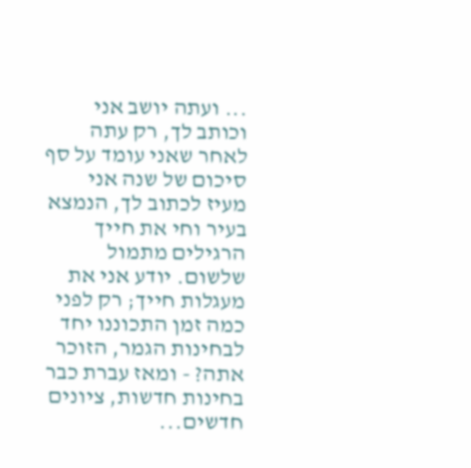... ועתה יושב אני וכותב לך, רק עתה לאחר שאני עומד על סף סיכום של שנה אני מעיז לכתוב לך, הנמצא בעיר וחי את חייך הרגילים מתמול שלשום. יודע אני את מעגלות חייך; רק לפני כמה זמן התכוננו יחד לבחינות הגמר, הזוכר אתה? - ומאז עברת כבר בחינות חדשות, ציונים חדשים...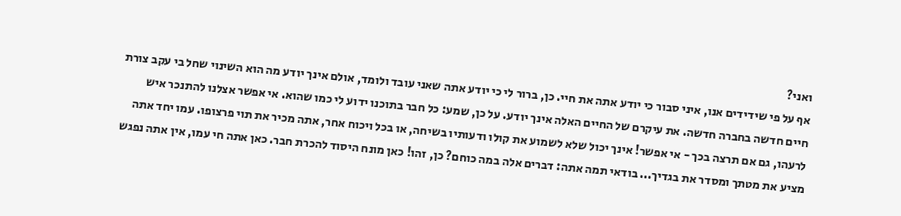ואני?
אף על פי שידידים אנו, איני סבור כי יודע אתה את חיי. כן, ברור לי כי יודע אתה שאני עובד ולומד, אולם אינך יודע מה הוא השינוי שחל בי עקב צורת חיים חדשה בחברה חדשה. את עיקרם של החיים האלה אינך יודע. על כן, שמע: כל חבר בתוכנו ידוע לי כמו שהוא. אי אפשר אצלנו להתנכר איש לרעהו, גם אם תרצה בכך - אי אפשר! אינך יכול שלא לשמוע את קולו ודעותיו בשיחה, או בכל ויכוח אחר, אתה מכיר את תוי פרצופו. עמו יחד אתה מציע את מטתך ומסדר את בגדיך... בודאי תמה אתה: דברים אלה במה כוחם? כן, זהו! כאן מונח היסוד להכרת חבר. כאן אתה חי עמו, אין אתה נפגש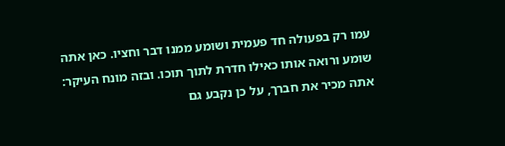עמו רק בפעולה חד פעמית ושומע ממנו דבר וחציו. כאן אתה שומע ורואה אותו כאילו חדרת לתוך תוכו. ובזה מונח העיקר: אתה מכיר את חברך, על כן נקבע גם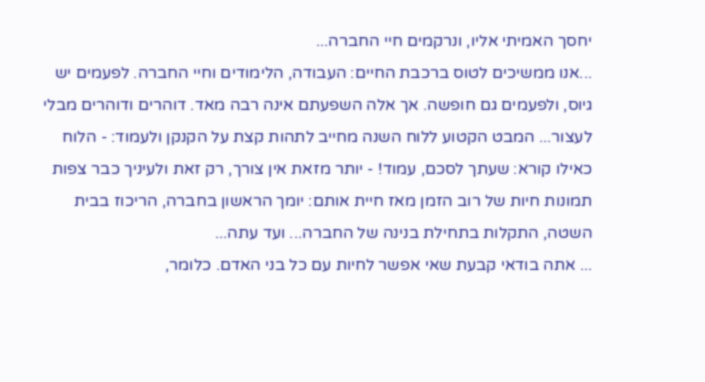יחסך האמיתי אליו, ונרקמים חיי החברה...
...אנו ממשיכים לטוס ברכבת החיים: העבודה, הלימודים וחיי החברה. לפעמים יש גיוס, ולפעמים גם חופשה. אך אלה השפעתם אינה רבה מאד. דוהרים ודוהרים מבלי לעצור... המבט הקטוע ללוח השנה מחייב לתהות קצת על הקנקן ולעמוד: - הלוח כאילו קורא: שעתך לסכם, עמוד! - יותר מזאת אין צורך, רק זאת ולעיניך כבר צפות תמונות חיות של רוב הזמן מאז חיית אותם: יומך הראשון בחברה, הריכוז בבית השטה, התקלות בתחילת בנינה של החברה... ועד עתה...
... אתה בודאי קבעת שאי אפשר לחיות עם כל בני האדם. כלומר,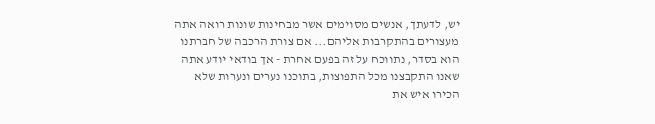יש, לדעתך, אנשים מסוימים אשר מבחינות שונות רואה אתה מעצורים בהתקרבות אליהם... אם צורת הרכבה של חברתנו הוא בסדר, נתווכח על זה בפעם אחרת - אך בודאי יודע אתה שאנו התקבצנו מכל התפוצות, בתוכנו נערים ונערות שלא הכירו איש את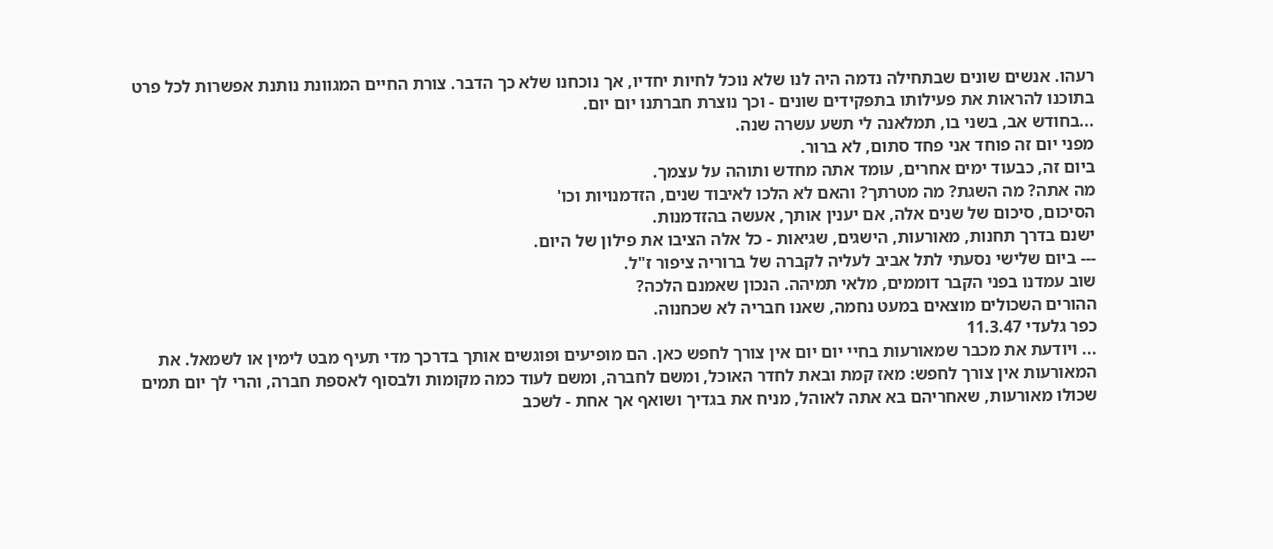רעהו. אנשים שונים שבתחילה נדמה היה לנו שלא נוכל לחיות יחדיו, אך נוכחנו שלא כך הדבר. צורת החיים המגוונת נותנת אפשרות לכל פרט בתוכנו להראות את פעילותו בתפקידים שונים - וכך נוצרת חברתנו יום יום.
...בחודש אב, בשני בו, תמלאנה לי תשע עשרה שנה.
מפני יום זה פוחד אני פחד סתום, לא ברור.
ביום זה, כבעוד ימים אחרים, עומד אתה מחדש ותוהה על עצמך.
מה אתה? מה השגת? מה מטרתך? והאם לא הלכו לאיבוד שנים, הזדמנויות וכו'
הסיכום, סיכום של שנים אלה, אם יענין אותך, אעשה בהזדמנות.
ישנם בדרך תחנות, מאורעות, הישגים, שגיאות - כל אלה הציבו את פילון של היום.
--- ביום שלישי נסעתי לתל אביב לעליה לקברה של ברוריה ציפור ז"ל.
שוב עמדנו בפני הקבר דוממים, מלאי תמיהה. הנכון שאמנם הלכה?
ההורים השכולים מוצאים במעט נחמה, שאנו חבריה לא שכחנוה.
כפר גלעדי 11.3.47
... ויודעת את מכבר שמאורעות בחיי יום יום אין צורך לחפש כאן. הם מופיעים ופוגשים אותך בדרכך מדי תעיף מבט לימין או לשמאל. את המאורעות אין צורך לחפש: מאז קמת ובאת לחדר האוכל, ומשם לחברה, ומשם לעוד כמה מקומות ולבסוף לאספת חברה, והרי לך יום תמים שכולו מאורעות, שאחריהם בא אתה לאוהל, מניח את בגדיך ושואף אך אחת - לשכב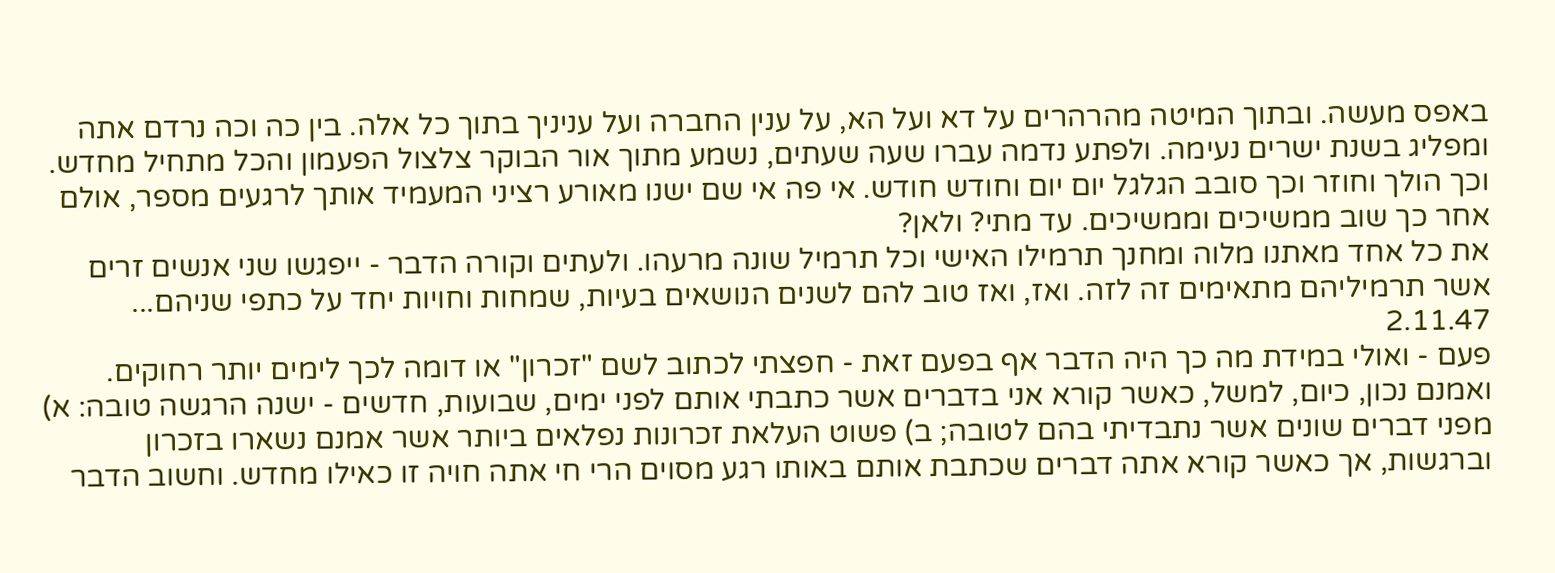באפס מעשה. ובתוך המיטה מהרהרים על דא ועל הא, על ענין החברה ועל עניניך בתוך כל אלה. בין כה וכה נרדם אתה ומפליג בשנת ישרים נעימה. ולפתע נדמה עברו שעה שעתים, נשמע מתוך אור הבוקר צלצול הפעמון והכל מתחיל מחדש. וכך הולך וחוזר וכך סובב הגלגל יום יום וחודש חודש. אי פה אי שם ישנו מאורע רציני המעמיד אותך לרגעים מספר, אולם אחר כך שוב ממשיכים וממשיכים. עד מתי? ולאן?
את כל אחד מאתנו מלוה ומחנך תרמילו האישי וכל תרמיל שונה מרעהו. ולעתים וקורה הדבר - ייפגשו שני אנשים זרים אשר תרמיליהם מתאימים זה לזה. ואז, ואז טוב להם לשנים הנושאים בעיות, שמחות וחויות יחד על כתפי שניהם...
2.11.47
פעם - ואולי במידת מה כך היה הדבר אף בפעם זאת - חפצתי לכתוב לשם "זכרון" או דומה לכך לימים יותר רחוקים. ואמנם נכון, כיום, למשל, כאשר קורא אני בדברים אשר כתבתי אותם לפני ימים, שבועות, חדשים - ישנה הרגשה טובה: א) מפני דברים שונים אשר נתבדיתי בהם לטובה; ב) פשוט העלאת זכרונות נפלאים ביותר אשר אמנם נשארו בזכרון וברגשות, אך כאשר קורא אתה דברים שכתבת אותם באותו רגע מסוים הרי חי אתה חויה זו כאילו מחדש. וחשוב הדבר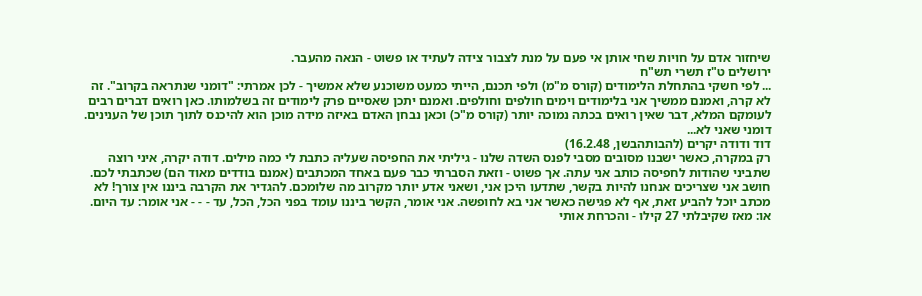שיחזור אדם על חויות שחי אותן אי פעם על מנת לצבור צידה לעתיד או פשוט - הנאה מהעבר.
ירושלים ט"ז תשרי תש"ח
... לפי חשקי בהתחלת הלימודים (קורס מ"מ) ולפי תכנם, הייתי כמעט משוכנע שלא אמשיך - לכן אמרתי: "דומני שנתראה בקרוב". זה לא קרה, ואמנם ממשיך אני בלימודים וימים חולפים וחולפים. ואמנם יתכן שאסיים פרק לימודים זה בשלמותו. כאן רואים דברים רבים לעומקם המלא, דבר שאין רואים בכתה נמוכה יותר (קורס מ"כ) וכאן נבחן האדם באיזה מידה מוכן הוא להיכנס לתוך תוכן של הענינים. דומני שאני לא...
דוד ודודה יקרים (להבותהבשן, 16.2.48)
רק במקרה, כאשר ישבנו מסובים מסבי לפנס השדה שלנו - גיליתי את החפיסה שעליה כתבת לי כמה מילים. דודה יקרה, איני רוצה שתביני שהודות לחפיסה כותב אני עתה. אך פשוט - וזאת הסברתי כבר פעם באחד המכתבים (אמנם בודדים מאוד הם) שכתבתי לכם. חושב אני שצריכים אנחנו להיות בקשר, שתדעו היכן אני, ושאני אדע יותר מקרוב מה שלומכם. להגדיר את הקרבה ביננו אין צורך! לא מכתב יוכל להביע זאת, אף לא פגישה כאשר אני בא לחופשה. אני אומר, הקשר ביננו עומד בפני הכל, הכל, עד - - - אני אומר: עד היום. או: מאז שקיבלתי 27 קילו - והכרחת אותי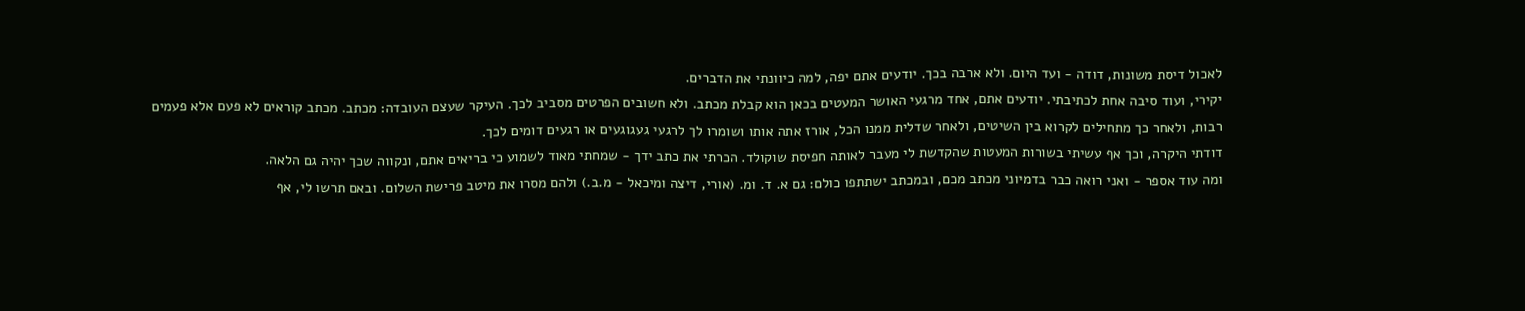לאכול דיסת משונות, דודה - ועד היום. ולא ארבה בכך. יודעים אתם יפה, למה כיוונתי את הדברים.
יקירי, ועוד סיבה אחת לכתיבתי. יודעים אתם, אחד מרגעי האושר המעטים בכאן הוא קבלת מכתב. ולא חשובים הפרטים מסביב לכך. העיקר שעצם העובדה: מכתב. מכתב קוראים לא פעם אלא פעמים רבות, ולאחר כך מתחילים לקרוא בין השיטים, ולאחר שדלית ממנו הכל, אורז אתה אותו ושומרו לך לרגעי געגוגעים או רגעים דומים לכך.
דודתי היקרה, וכך אף עשיתי בשורות המעטות שהקדשת לי מעבר לאותה חפיסת שוקולד. הכרתי את כתב ידך - שמחתי מאוד לשמוע כי בריאים אתם, ונקווה שכך יהיה גם הלאה.
ומה עוד אספר - ואני רואה כבר בדמיוני מכתב מכם, ובמכתב ישתתפו כולם: גם א. ד. ומ. (אורי, דיצה ומיכאל - מ.ב.) ולהם מסרו את מיטב פרישת השלום. ובאם תרשו לי, אף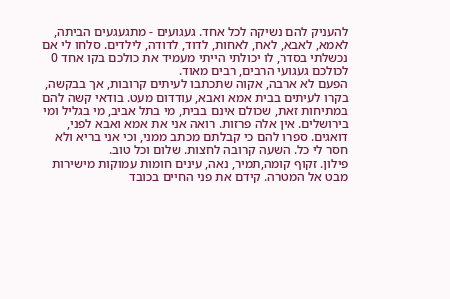להעניק להם נשיקה לכל אחד. געגועים - מתגעגעים הביתה, לאמא, לאבא, לאח, לאחות, לדוד, לדודה, לילדים. סלחו לי אם נכשלתי בסדר, לו יכולתי הייתי מעמיד את כולכם בקו אחד 0 לכולכם געגועי הרבים, רבים מאוד.
הפעם לא ארבה, אקוה שתכתבו לעיתים קרובות, אך בבקשה, בקרו לעיתים בבית אמא ואבא, עודדום מעט. בודאי קשה להם במתיחות זאת, שכולם אינם בבית, מי בתל אביב, מי בגליל ומי בירושלים. אין אלה פרזות. רואה אני את אמא ואבא לפני, דואגים. ספרו להם כי קבלתם מכתב ממני, וכי אני בריא ולא חסר לי כל. השעה קרובה לחצות. שלום וכל טוב.
פילון. זקוף קומה,תמיר, נאה, עינים חומות עמוקות מישירות מבט אל המטרה. קידם את פני החיים בכובד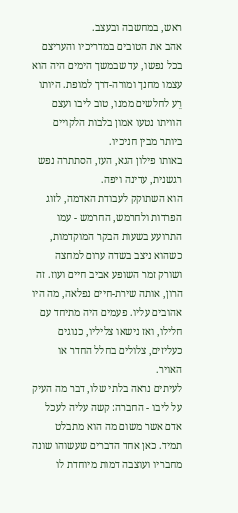ראש, במחשבה ובעצב.
אהב את הטובים במדריכיו והעריצם בכל נפשו, עד שבמשך הימים היה הוא עצמו מחנך ומורה-דרך למופת. היותו רֵע לחלשים ממנו, טוב ליבו ועצם הוויתו נטעו אמון בלבות הלקויים ביותר מבין חניכיו.
באותו פילון הגא, העז, הסתתרה נפש רגשנית, עדינה ויפה.
הוא השתוקק לעבודת האדמה, לזוג הפרדות ולחרמש, החרמש - עמו התרועע בשעות הבקר המוקדמות, כשהוא ניצב בשדה ערום למחצה ושורק זמר השופע אביב חיים ועוז. זה הרון, אותה שירת-חיים נפלאה, מה היו אהובים עליו. פעמים היה מתיחד עם חלילו, ואז נישאו צליליו, כנוגים כעליזים, צלולים בחלל החדר או האויר.
לעיתים נראה בלתי שלו, דבר מה העיק על ליבו - החברה: קשה עליה לעכל אדם אשר משום מה הוא מתבלט תמיד. כאן אחד הדברים שעשוהו שונה מחבריו ועוצבה דמות מיוחדת לו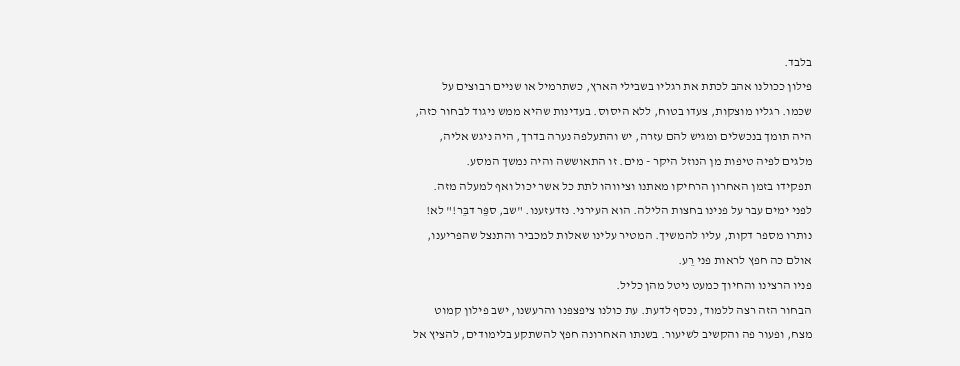בלבד.
פילון ככולנו אהב לכתת את רגליו בשבילי הארץ, כשתרמיל או שניים רבוצים על שכמו. רגליו מוצקות, צעדו בטוח, ללא היסוס. בעדינות שהיא ממש ניגוד לבחור כזה, היה תומך בנכשלים ומגיש להם עזרה, יש והתעלפה נערה בדרך, היה ניגש אליה, מלגים לפיה טיפות מן הנוזל היקר - מים. זו התאוששה והיה נמשך המסע.
תפקידו בזמן האחרון הרחיקו מאתנו וציווהו לתת כל אשר יכול ואף למעלה מזה. לפני ימים עבר על פנינו בחצות הלילה. הוא העירני. נזדעזענו. "שב, ספֵּר דבֵּר!" לא! נותרו מספר דקות, עליו להמשיך. המטיר עלינו שאלות למכביר והתנצל שהפריענו, אולם כה חפץ לראות פני רֵע.
פניו הרצינו והחיוך כמעט ניטל מהן כליל.
הבחור הזה רצה ללמוד, נכסף לדעת. עת כולנו ציפצפנו והרעשנו, ישב פילון קמוט מצח, ופעור פה והקשיב לשיעור. בשנתו האחרונה חפץ להשתקע בלימודים, להציץ אל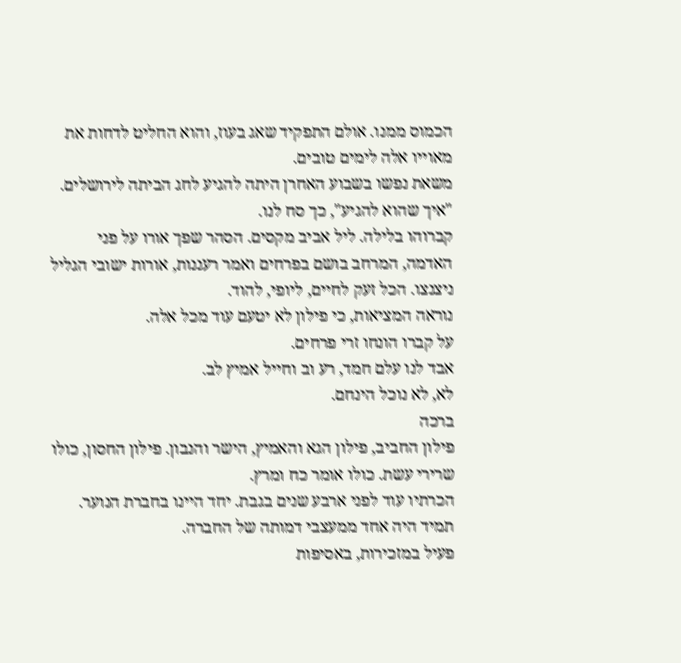הכמוס ממנו. אולם התפקיד שאג בעוז, והוא החליט לדחות את מאוייו אלה לימים טובים.
משאת נפשו בשבוע האחרן היתה להגיע לחג הביתה לירושלים. "איך שהוא להגיע", כך סח לנו.
קברוהו בלילה. ליל אביב מקסים. הסהר שפך אורו על פני האדמה, המרחב בושם בפרחים ואמר רעננות, אורות ישובי הגליל ניצנצו. הכל זעק לחיים, ליופי, להוד.
נוראה המציאות, כי פילון לא יטעם עוד מכל אלה.
על קברו הונחו זרי פרחים.
אבד לנו עלם חמד, רע וב וחייל אמיץ לב.
לא, לא נוכל הינחם.
ברכה
פילון החביב, פילון הגא והאמיץ, הישר והנבון. פילון החסון, כולו שרירי עשת. כולו אומר כח ומרץ.
הכרתיו עוד לפני ארבע שנים בגבת. יחד היינו בחברת הנוער. תמיד היה אחד ממעצבי דמותה של החברה.
פעיל במזכירות, באסיפות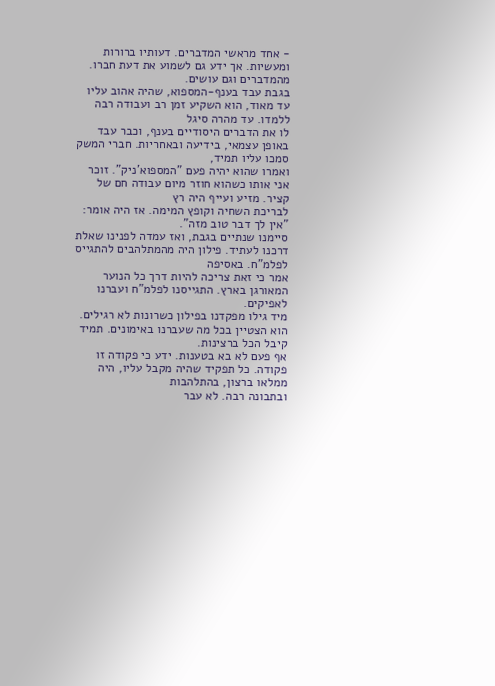- אחד מראשי המדברים. דעותיו ברורות ומעשיות. אך ידע גם לשמוע את דעת חברו.
מהמדברים וגם עושים.
בגבת עבד בענף-המספוא, שהיה אהוב עליו עד מאוד, הוא השקיע זמן רב ועבודה רבה ללמדו. עד מהרה סיגל
לו את הדברים היסודיים בענף, וכבר עבד באופן עצמאי, בידיעה ובאחריות. חברי המשק סמכו עליו תמיד,
ואמרו שהוא יהיה פעם "המספוא'ניק". זוכר אני אותו כשהוא חוזר מיום עבודה חם של קציר. מזיע ועייף היה רץ
לבריכת השחיה וקופץ המימה. אז היה אומר: "אין לך דבר טוב מזה".
סיימנו שנתיים בגבת, ואז עמדה לפנינו שאלת דרכנו לעתיד. פילון היה מהמתלהבים להתגייס לפלמ"ח. באסיפה
אמר כי זאת צריכה להיות דרך כל הנוער המאורגן בארץ. התגייסנו לפלמ"ח ועברנו לאפיקים.
מיד גילו מפקדנו בפילון כשרונות לא רגילים. הוא הצטיין בכל מה שעברנו באימונים. תמיד קיבל הכל ברצינות.
אף פעם לא בא בטענות. ידע כי פקודה זו פקודה. כל תפקיד שהיה מקבל עליו, היה ממלאו ברצון, בהתלהבות
ובתבונה רבה. לא עבר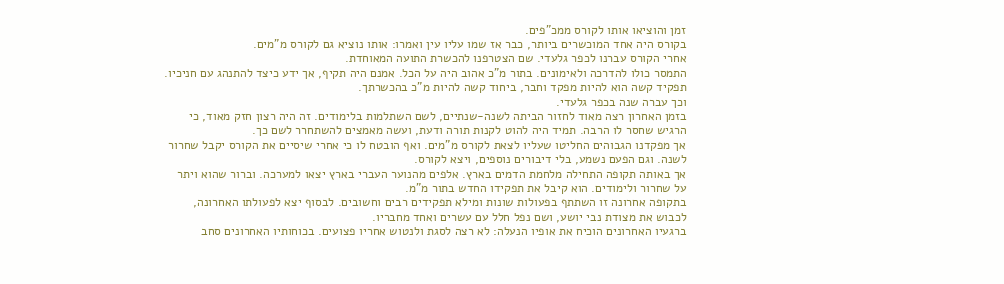זמן והוציאו אותו לקורס ממכ"פים.
בקורס היה אחד המוכשרים ביותר, כבר אז שמו עליו עין ואמרו: אותו נוציא גם לקורס מ"מים.
אחרי הקורס עברנו לכפר גלעדי. שם הצטרפנו להכשרת התועה המאוחדת.
התמסר כולו להדרכה ולאימונים. בתור מ"כ אהוב היה על הכל. אמנם היה תקיף, אך ידע כיצד להתנהג עם חניכיו.
תפקיד קשה הוא להיות מפקד וחבר, ביחוד קשה להיות מ"כ בהכשרתך.
וכך עברה שנה בכפר גלעדי.
בזמן האחרון רצה מאוד לחזור הביתה לשנה-שנתיים, לשם השתלמות בלימודים. זה היה רצון חזק מאוד, כי
הרגיש שחסר לו הרבה. תמיד היה להוט לקנות תורה ודעת, ועשה מאמצים להשתחרר לשם כך.
אך מפקדנו הגבוהים החליטו שעליו לצאת לקורס מ"מים. ואף הובטח לו כי אחרי שיסיים את הקורס יקבל שחרור
לשנה. וגם הפעם נשמע, בלי דיבורים נוספים, ויצא לקורס.
אך באותה תקופה התחילה מלחמת הדמים בארץ. אלפים מהנוער העברי בארץ יצאו למערכה. וברור שהוא ויתר
על שחרור ולימודים. הוא קיבל את תפקידו החדש בתור מ"מ.
בתקופה אחרונה זו השתתף בפעולות שונות ומילא תפקידים רבים וחשובים. לבסוף יצא לפעולתו האחרונה,
לכבוש את מצודת נבי יושע, ושם נפל חלל עם עשרים ואחד מחבריו.
ברגעיו האחרונים הוכיח את אופיו הנעלה: לא רצה לסגת ולנטוש אחריו פצועים. בכוחותיו האחרונים סחב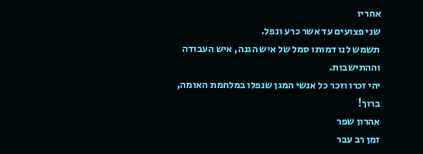אחריו
שני פצועים עד אשר כרע ונפל.
תשמש לנו דמותו סמל של איש הגנה, איש העבודה וההתישבות.
יהי זכרו וזכר כל אנשי המגן שנפלו במלחמת האומה, ברוך!
אהרון שפר
זמן רב עבר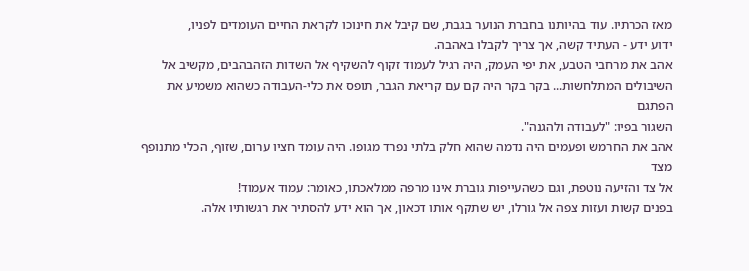מאז הכרתיו. עוד בהיותנו בחברת הנוער בגבת, שם קיבל את חינוכו לקראת החיים העומדים לפניו,
ידוע ידע - העתיד קשה, אך צריך לקבלו באהבה.
אהב את מרחבי הטבע, את יפי העמק, היה רגיל לעמוד זקוף להשקיף אל השדות הזהבהבים, מקשיב אל
השיבולים המתלחשות... בקר בקר היה קם עם קריאת הגבר, תופס את כלי-העבודה כשהוא משמיע את הפתגם
השגור בפיו: "לעבודה ולהגנה".
אהב את החרמש ופעמים היה נדמה שהוא חלק בלתי נפרד מגופו. היה עומד חציו ערום, שזוף, הכלי מתנופף מצד
אל צד והזיעה נוטפת, וגם כשהעייפות גוברת אינו מרפה ממלאכתו, כאומר: עמוד אעמוד!
בפנים קשות ועזות צפה אל גורלו, יש שתקף אותו דכאון, אך הוא ידע להסתיר את רגשותיו אלה.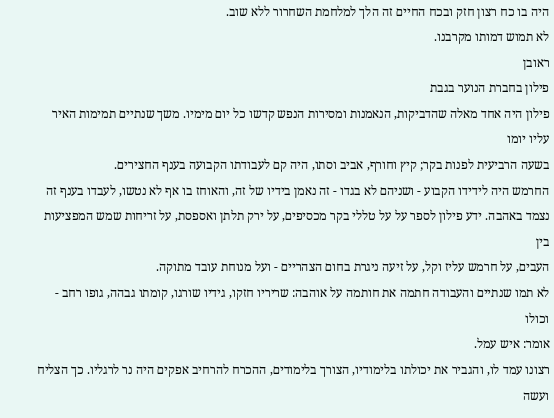היה בו כח רצון חזק ובכח החיים זה הלך למלחמת השחרור ללא שוב.
לא תמוש דמותו מקרבנו.
ראובן
פילון בחברת הנוער בגבת
פילון היה אחד מאלה שהדביקות, הנאמנות ומסירות הנפש קדשו כל יום מימיו. משך שנתיים תמימות האיר עליו יומו
בשעה הרביעית לפנות בקר; קיץ וחורף, אביב וסתו, היה קם לעבודתו הקבועה בענף החצירים.
החרמש היה לידידו הקבוע - ושניהם לא בגדו - זה נאמן בידיו של זה, והאוחז בו אף לא נטשו, לעבדו בענף זה
נצמד באהבה. ידע פילון לספר על על טללי בקר מכסיפים, על ירק תלתן ואספסת, על זריחות שמש המפציעות בין
העבים, על חרמש עליז וקל, על זיעה ניגרת בחום הצהריים - ועל מנוחת עובד מתוקה.
לא תמו שנתיים והעבודה חתמה את חותמה על אוהבה: שריריו חזקו, גידיו שורגו, קומתו גבהה, גופו רחב - וכולו
אומר: איש עמל.
רצונו עמד לו, והגביר את יכולתו בלימודיו, הצורך בלימודים, ההכרח להרחיב אפקים היה נר לרגליו. כך הצליח ועשה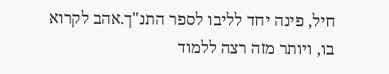חיל, פינה יחד לליבו לספר התנ"ך.אהב לקרוא בו, ויותר מזה רצה ללמוד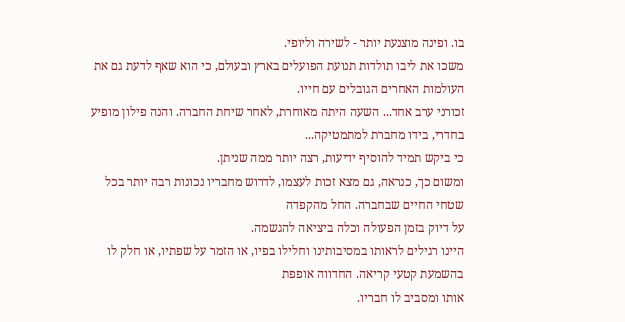בו. ופינה מוצנעת יותר - לשירה וליופי.
משכו את ליבו תולדות תנועת הפועלים בארץ ובעולם, כי הוא שאף לדעת גם את העולמות האחרים הגובלים עם חייו.
זכורני ערב אחד... השעה היתה מאוחרת, לאחר שיחת החברה. והנה פילון מופיע בחדרי, בידו מחברת למתמטיקה...
כי ביקש תמיד להוסיף ידיעות, רצה יותר ממה שניתן.
ומשום כך, כנראה, גם מצא זכות לעצמו, לדרוש מחבריו נכונות רבה יותר בכל שטחי החיים שבחברה. החל מהקפדה
על דיוק בזמן הפעולה וכלה ביציאה להגשמה.
היינו רגילים לראותו במסיבותינו וחלילו בפיו, או הזמר על שפתיו, או חלק לו בהשמעת קטעי קריאה. החדווה אופפת
אותו ומסביב לו חבריו.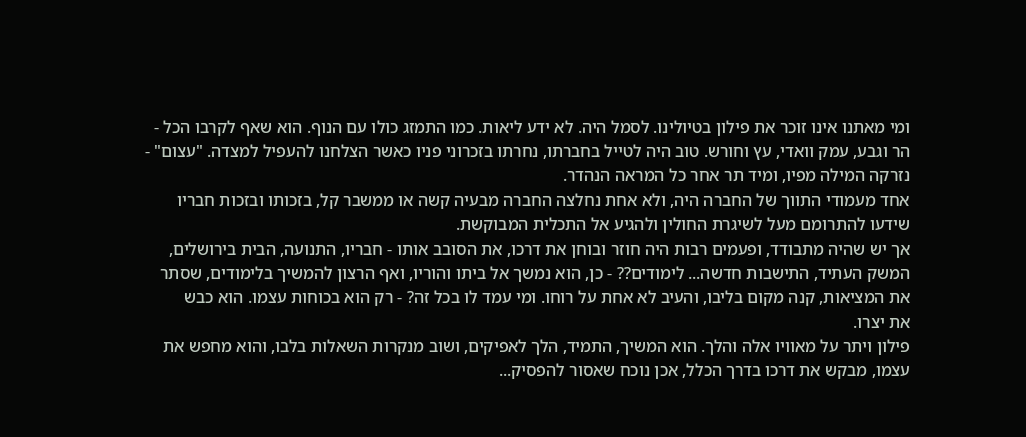ומי מאתנו אינו זוכר את פילון בטיולינו. לסמל היה. לא ידע ליאות. כמו התמזג כולו עם הנוף. הוא שאף לקרבו הכל -
הר וגבע, עמק וואדי, עץ וחורש. טוב היה לטייל בחברתו, נחרתו בזכרוני פניו כאשר הצלחנו להעפיל למצדה. "עצום" -
נזרקה המילה מפיו, ומיד תר אחר כל המראה הנהדר.
אחד מעמודי התווך של החברה היה, ולא אחת נחלצה החברה מבעיה קשה או ממשבר קל, בזכותו ובזכות חבריו
שידעו להתרומם מעל לשיגרת החולין ולהגיע אל התכלית המבוקשת.
אך יש שהיה מתבודד, ופעמים רבות היה חוזר ובוחן את דרכו, את הסובב אותו - חבריו, התנועה, הבית בירושלים,
המשק העתיד, התישבות חדשה... לימודים?? - כן, הוא נמשך אל ביתו והוריו, ואף הרצון להמשיך בלימודים, שסתר
את המציאות, קנה מקום בליבו, והעיב לא אחת על רוחו. ומי עמד לו בכל זה? - רק הוא בכוחות עצמו. הוא כבש
את יצרו.
פילון ויתר על מאוויו אלה והלך. הוא המשיך, התמיד, הלך לאפיקים, ושוב מנקרות השאלות בלבו, והוא מחפש את
עצמו, מבקש את דרכו בדרך הכלל, אכן נוכח שאסור להפסיק...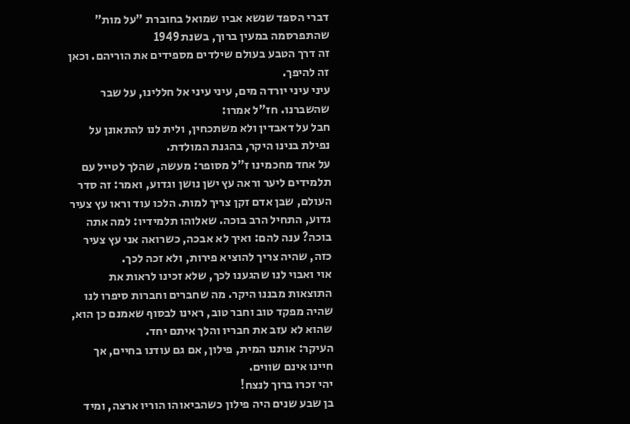דברי הספד שנשא אביו שמואל בחוברת "על מות" שהתפרסמה במעין ברוך, בשנת 1949
זה דרך הטבע בעולם שילדים מספידים את הוריהם. וכאן זה להיפך.
עיני עיני יורדה מים, עיני עיני אל חללינו, על שבר שהשברנו. חז"ל אמרו:
חבל על דאבדין ולא משתכחין, ולית לנו להתאונן על נפילת בנינו היקר, בהגנת המולדת.
על אחד מחכמינו ז"ל מסופר: מעשה, שהלך לטייל עם תלמידים ליער וראה עץ ישן נושן וגדוע, ואמר: זה סדר העולם, שבן אדם זקן צריך למות. הלכו עוד וראו עץ צעיר גדוע, התחיל הרב בוכה. שאלוהו תלמידיו: למה אתה בוכה? ענה להם: ואיך לא אבכה, כשרואה אני עץ צעיר כזה, שהיה צריך להוציא פירות, ולא זכה לכך.
אוי ואבוי לנו שהגענו לכך, שלא זכינו לראות את התוצאות מבננו היקר. מה שחברים וחברות סיפרו לנו שהיה מפקד טוב וחבר טוב, ראינו לבסוף שאמנם כן הוא, שהוא לא עזב את חבריו והלך איתם יחד.
העיקר: אותנו המית, פילון, אם גם עודנו בחיים, אך חיינו אינם שווים.
יהי זכרו ברוך לנצח!
בן שבע שנים היה פילון כשהביאוהו הוריו ארצה, ומיד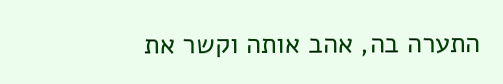התערה בה, אהב אותה וקשר את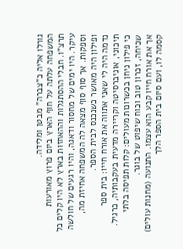גורלו אליה כ"צברה" מבטן ומלידה.
המשפחה עלתה על חוף הארץ ביום פרוץ מאורעות תרצ"ו. חבלי ההסתגלות וההאחזות בארץ לא היו קלים כל עיקר. היו ימים של מחסור ודאגה, והיו רגעים של חולשה וספקות. אך סוף סוף מצאה לה המשפחה אחיזת מה, ופילון היה מאושר כשנכנס לבית הספר.
נדמה היה לי שאני אתווה את אורח חייו: בית ספר תיכוני, אוניברסיטה וקריירה מדעית בעקבותיה, כרגיל. כי פילון ניחן בכשרונות מעולים: קלות תפיסה בלתי שכיחה, זכרון טוב וכוח שיפוט של בוגר.
אך את אורח חייו קבע הוא עצמו. התנועה (מחנות עולים) קסמה לו, ועם סיום בית הספר הלך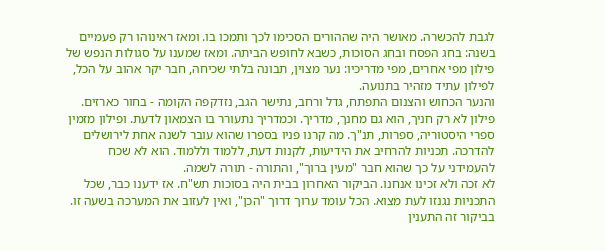לגבת להכשרה. מאושר היה שההורים הסכימו לכך ותמכו בו. ומאז ראינוהו רק פעמיים בשנה: בחג הפסח ובחג הסוכות, כשבא לחופש הביתה. ומאז שמענו על סגולות הנפש של פילון מפי אחרים, מפי מדריכיו: נער מצוין, תבונה בלתי שכיחה, חבר יקר אהוב על הכל, לפילון עתיד מזהיר בתנועה.
והנער הכחוש והצנום התפתח, גדל ורחב, נתישר הגב, נזדקפה הקומה - בחור כארזים. פילון לא רק חניך, הוא גם מחנך, מדריך. וכמדריך נתעורר בו הצמאון לדעת. ופילון מזמין ספרי היסטוריה, ספרות, תנ"ך. מה קרנו פניו בספרו שהוא עובר לשנה אחת לירושלים להדרכה. תכניות להרחיב את הידיעות, לקנות דעת, ללמוד וללמוד. הוא לא שכח להעמידני על כך שהוא חבר "מעין ברוך", והתורה - תורה לשמה.
לא זכה ולא זכינו אנחנו. הביקור האחרון בבית היה בסוכות תש"ח. אז ידענו כבר, שכל התכניות נגנזו לעת מצוא. הכל עומד ערוך דרוך "הכן", ואין לעזוב את המערכה בשעה זו. בביקור זה התענין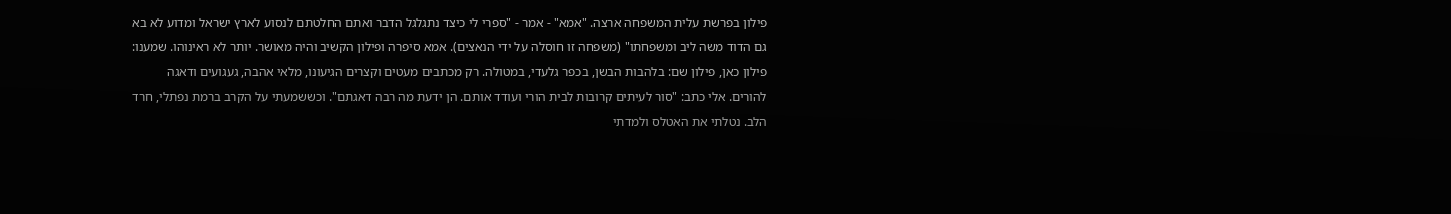פילון בפרשת עלית המשפחה ארצה. "אמא" - אמר - "ספרי לי כיצד נתגלגל הדבר ואתם החלטתם לנסוע לארץ ישראל ומדוע לא בא גם הדוד משה ליב ומשפחתו" (משפחה זו חוסלה על ידי הנאצים). אמא סיפרה ופילון הקשיב והיה מאושר. יותר לא ראינוהו. שמענו: פילון כאן, פילון שם: בלהבות הבשן, בכפר גלעדי, במטולה. רק מכתבים מעטים וקצרים הגיעונו, מלאי אהבה, געגועים ודאגה להורים. אלי כתב: "סור לעיתים קרובות לבית הורי ועודד אותם. הן ידעת מה רבה דאגתם". וכששמעתי על הקרב ברמת נפתלי, חרד הלב. נטלתי את האטלס ולמדתי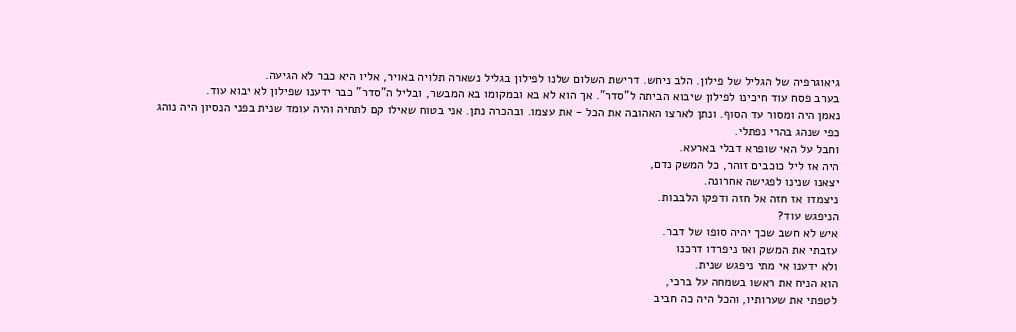גיאוגרפיה של הגליל של פילון. הלב ניחש. דרישת השלום שלנו לפילון בגליל נשארה תלויה באויר, אליו היא כבר לא הגיעה.
בערב פסח עוד חיכינו לפילון שיבוא הביתה ל"סדר". אך הוא לא בא ובמקומו בא המבשר, ובליל ה"סדר" כבר ידענו שפילון לא יבוא עוד.
נאמן היה ומסור עד הסוף. ונתן לארצו האהובה את הכל - את עצמו. ובהכרה נתן. אני בטוח שאילו קם לתחיה והיה עומד שנית בפני הנסיון היה נוהג כפי שנהג בהרי נפתלי.
וחבל על האי שופרא דבלי בארעא.
היה אז ליל כוכבים זוהר, כל המשק נדם,
יצאנו שנינו לפגישה אחרונה.
ניצמדו אז חזה אל חזה ודפקו הלבבות.
הניפגש עוד?
איש לא חשב שכך יהיה סופו של דבר.
עזבתי את המשק ואז ניפרדו דרכנו
ולא ידענו אי מתי ניפגש שנית.
הוא הניח את ראשו בשמחה על ברכי,
לטפתי את שערותיו, והכל היה כה חביב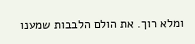ומלא רוך. את הולם הלבבות שמענו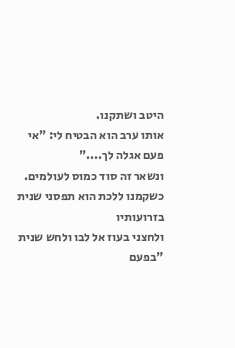היטב ושתקנו.
אותו ערב הוא הבטיח לי: "אי פעם אגלה לך...."
ונשאר זה סוד כמוס לעולמים.
כשקמנו ללכת הוא תפסני שנית בזרועותיו
ולחצני בעוז אל לבו ולחש שנית "בפעם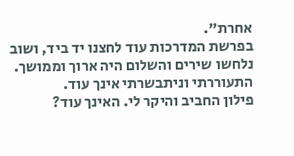אחרת".
בפרשת המדרכות עוד לחצנו יד ביד, ושוב
נלחשו שירים והשלום היה ארוך וממושך.
התעוררתי וניתבשרתי אינך עוד.
פילון החביב והיקר לי. האינך עוד?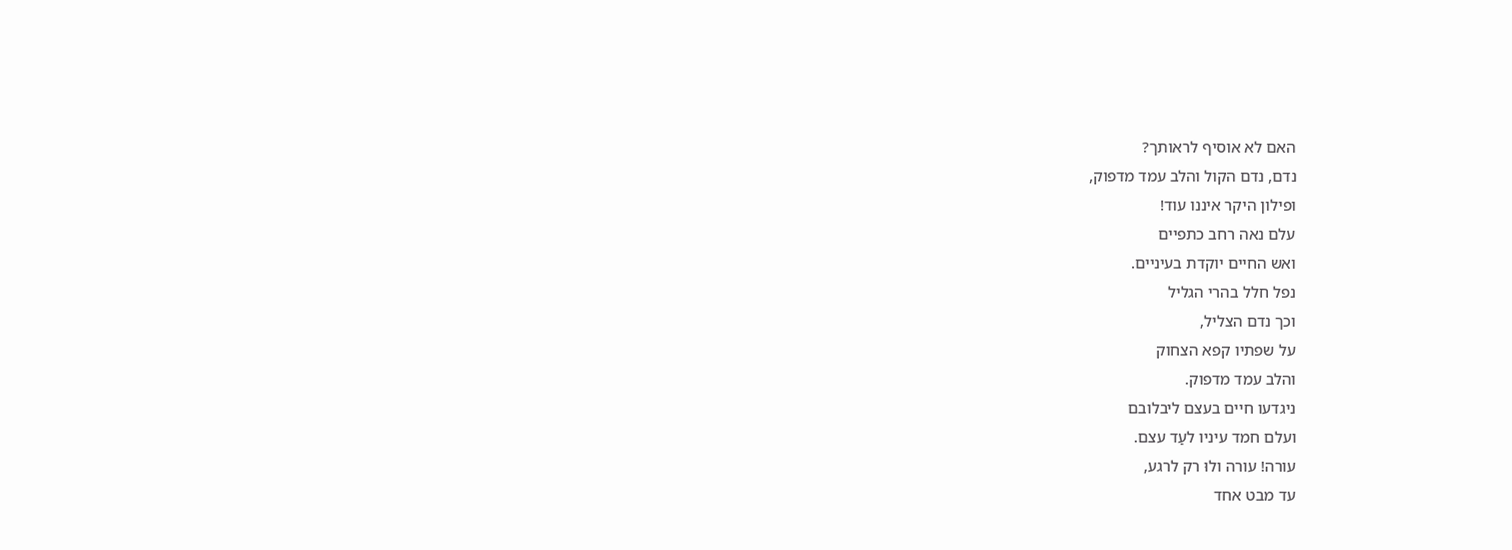האם לא אוסיף לראותך?
נדם, נדם הקול והלב עמד מדפוק,
ופילון היקר איננו עוד!
עלם נאה רחב כתפיים
ואש החיים יוקדת בעיניים.
נפל חלל בהרי הגליל
וכך נדם הצליל,
על שפתיו קפא הצחוק
והלב עמד מדפוק.
ניגדעו חיים בעצם ליבלובם
ועלם חמד עיניו לעַד עצם.
עורה! עורה ולוּ רק לרגע,
עד מבט אחד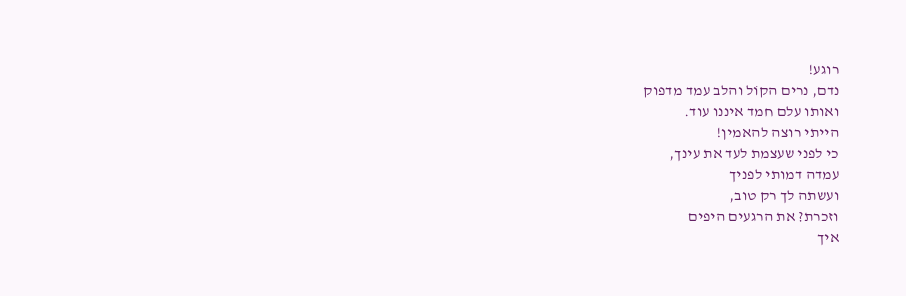רוגע!
נדם, נרים הקוֹל והלב עמד מדפוק
ואותו עלם חמד איננו עוד.
הייתי רוצה להאמין!
כי לפני שעצמת לעד את עינך,
עמדה דמותי לפניך
ועשתה לך רק טוב,
וזכרת? את הרגעים היפים
איך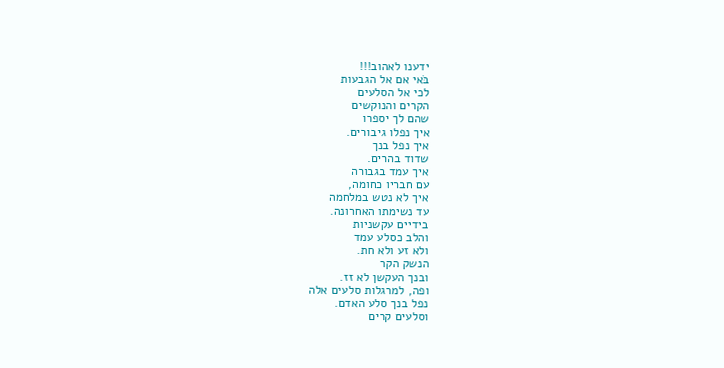ידענו לאהוב!!!
בּׁאי אם אל הגבעות
לכי אל הסלעים
הקרים והנוקשים
שהם לך יספרו
איך נפלו גיבורים.
איך נפל בנך
שדוד בהרים.
איך עמד בגבורה
עם חבריו כחומה,
איך לא נטש במלחמה
עד נשימתו האחרונה.
בידיים עקשניות
והלב כסלע עמד
ולא זע ולא חת.
הנשק הקר
ובנך העקשן לא זז.
ופה, למרגלות סלעים אלה
נפל בנך סלע האדם.
וסלעים קרים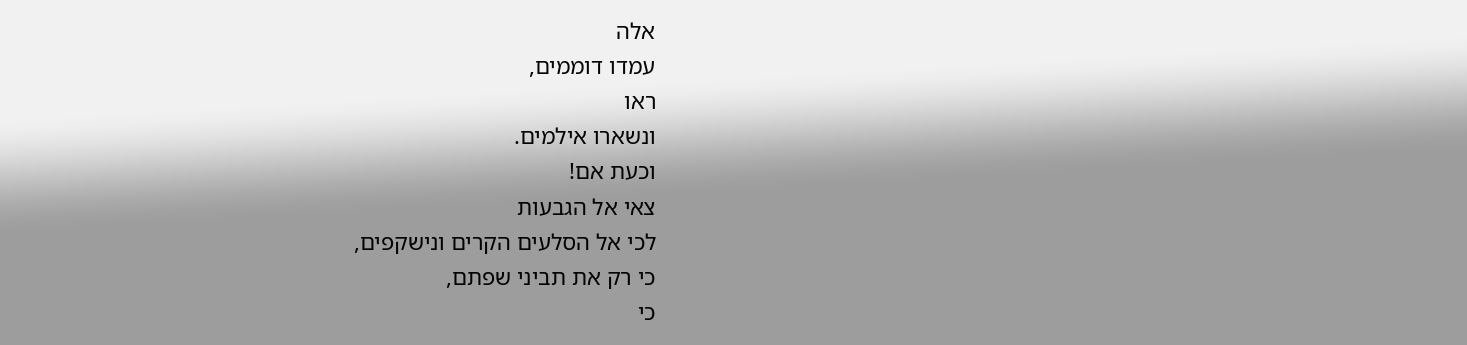אלה
עמדו דוממים,
ראו
ונשארו אילמים.
וכעת אם!
צאי אל הגבעות
לכי אל הסלעים הקרים ונישקפים,
כי רק את תביני שפתם,
כי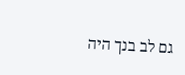גם לב בנך היה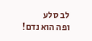לב סלע
ופה הוא נדם!